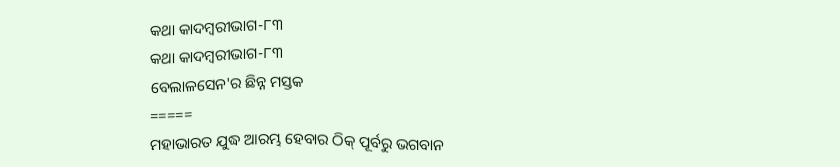କଥା କାଦମ୍ବରୀଭାଗ-୮୩
କଥା କାଦମ୍ବରୀଭାଗ-୮୩
ବେଲାଳସେନ'ର ଛିନ୍ନ ମସ୍ତକ
=====
ମହାଭାରତ ଯୁଦ୍ଧ ଆରମ୍ଭ ହେବାର ଠିକ୍ ପୂର୍ବରୁ ଭଗବାନ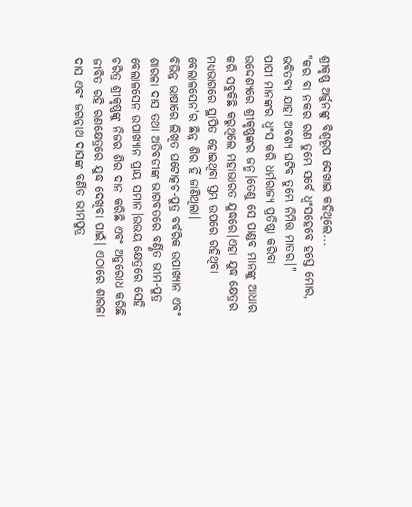ଶ୍ରୀକୃଷ୍ଣ ଅର୍ଜୁନଙ୍କୁ ବିଶ୍ଵରୂପ ଦେଖାଇ କହିଥିଲେ...
"କର ବା ନକର ରଣ ତୁମ୍ଭେ ସର୍ବେ ଧ୍ବଂସହେବେ ହସ୍ତେ ମୋର,
ଭବିତବ୍ୟ ଯାହା ଅବଶ୍ୟ ଘଟିବ ତୁମ୍ଭେ ନିମିତ୍ତ ମାତର।"
ପାପୀ ମାନଙ୍କର ଧ୍ବଂସ କରି ଧର୍ମରାଜ୍ୟ ପ୍ରତିଷ୍ଠା କରିବା ଉଦ୍ଦେଶ୍ୟରେ ଶ୍ରୀକୃଷ୍ଣଙ୍କର ଜନ୍ମ।ତେଣୁ ସେ ପାଣ୍ଡବ ମାନଙ୍କୁ ଆଧାର କରି ସବୁକିଛି କରୁଥିଲେ ମହାଭାରତ ଯୁଦ୍ଧରେ।ଏହା ଯୁଦ୍ଧ କ୍ଷେତ୍ରର ମଧ୍ୟଭାଗରେ ସ୍ଥାପିତ ହୋଇଥିବା ସ୍ତମ୍ଭ ଉପରେ ରହିଥିବା ବେଲାଳସେନ'ର ଛିନ୍ନ ଶିର ହିଁ ଜାଣିଥିଲା।
ବିଭିନ୍ନ ଭାଷାରେ ଲିଖିତ ଘଟୋତ୍କଚ-ପୁତ୍ର ବର୍ବରିକ ଉପାଖ୍ୟାନ ଏବଂ ଶାରଳା ଦାସ ତଥା ଅତିବଡୀଙ୍କ ଭାଗବତରେ ବର୍ଣ୍ଣିତ ଭୀମ-ପୁତ୍ର ବେଲାଳସେନ ଉପାଖ୍ୟାନ ପ୍ରାୟ ସମାନ।ଉଭୟ କ୍ଷେତ୍ରରେ ସେହି ଚରିତ୍ର ଶ୍ରୀକୃଷ୍ଣଙ୍କୁ ନିଜର ଶିର ଦାନ କରିଛି ଏବଂ ଅନୁରୋଧ କରିଛି ଜୀବିତ ରହି ରଣକ୍ଷେତ୍ରରେ ଯୁଦ୍ଧ ଦେଖିବା ପାଇଁ। ଏଠାରେ ଶାରଳା ଦାସ ଏବଂ ଜଗନ୍ନାଥ ଦାସଙ୍କ ବର୍ଣିତ ଭୀମପୁତ୍ର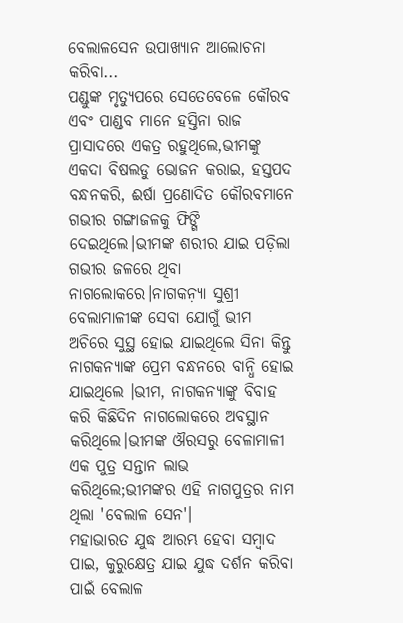ବେଲାଳସେନ ଉପାଖ୍ୟାନ ଆଲୋଚନା କରିବା...
ପଣ୍ଡୁଙ୍କ ମୃତ୍ୟୁପରେ ସେତେବେଳେ କୌରବ ଏବଂ ପାଣ୍ଡବ ମାନେ ହସ୍ତିନା ରାଜ ପ୍ରାସାଦରେ ଏକତ୍ର ରହୁଥିଲେ,ଭୀମଙ୍କୁ ଏକଦା ବିଷଲଡୁ ଭୋଜନ କରାଇ, ହସ୍ତପଦ ବନ୍ଧନକରି, ଈର୍ଷା ପ୍ରଣୋଦିତ କୌରବମାନେ ଗଭୀର ଗଙ୍ଗାଜଳକୁ ଫିଙ୍ଗି ଦେଇଥିଲେ।ଭୀମଙ୍କ ଶରୀର ଯାଇ ପଡ଼ିଲା ଗଭୀର ଜଳରେ ଥିବା ନାଗଲୋକରେ।ନାଗକନ଼୍ୟା ସୁଶ୍ରୀ ବେଲାମାଳୀଙ୍କ ସେବା ଯୋଗୁଁ ଭୀମ ଅଚିରେ ସୁସ୍ଥ ହୋଇ ଯାଇଥିଲେ ସିନା କିନ୍ତୁ ନାଗକନ୍ୟାଙ୍କ ପ୍ରେମ ବନ୍ଧନରେ ବାନ୍ଧି ହୋଇ ଯାଇଥିଲେ ।ଭୀମ, ନାଗକନ୍ୟାଙ୍କୁ ବିବାହ କରି କିଛିଦିନ ନାଗଲୋକରେ ଅବସ୍ଥାନ କରିଥିଲେ।ଭୀମଙ୍କ ଔରସରୁ ବେଳାମାଳୀ ଏକ ପୁତ୍ର ସନ୍ତାନ ଲାଭ କରିଥିଲେ;ଭୀମଙ୍କର ଏହି ନାଗପୁତ୍ରର ନାମ ଥିଲା 'ବେଲାଳ ସେନ'।
ମହାଭାରତ ଯୁଦ୍ଧ ଆରମ୍ଭ ହେବା ସମ୍ବାଦ ପାଇ, କୁରୁକ୍ଷେତ୍ର ଯାଇ ଯୁଦ୍ଧ ଦର୍ଶନ କରିବା ପାଇଁ ବେଲାଳ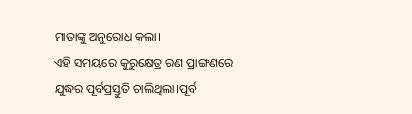ମାତାଙ୍କୁ ଅନୁରୋଧ କଲା।
ଏହି ସମୟରେ କୁରୁକ୍ଷେତ୍ର ରଣ ପ୍ରାଙ୍ଗଣରେ ଯୁଦ୍ଧର ପୂର୍ବପ୍ରସ୍ତୁତି ଚାଲିଥିଲା।ପୂର୍ବ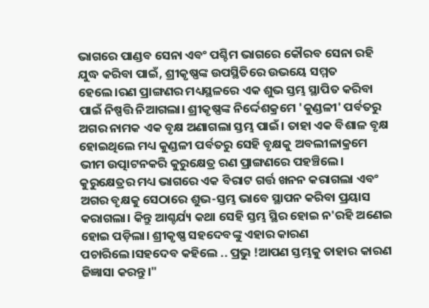ଭାଗରେ ପାଣ୍ଡବ ସେନା ଏବଂ ପଶ୍ଚିମ ଭାଗରେ କୌରବ ସେନା ରହି ଯୁଦ୍ଧ କରିବା ପାଇଁ, ଶ୍ରୀକୃଷ୍ଣଙ୍କ ଉପସ୍ଥିତିରେ ଉଭୟେ ସମ୍ମତ ହେଲେ।ରଣ ପ୍ରାଙ୍ଗଣର ମଧ୍ୟସ୍ଥଳରେ ଏକ ଶୁଭ ସ୍ତମ୍ଭ ସ୍ଥାପିତ କରିବା ପାଇଁ ନିଷ୍ପତ୍ତି ନିଆଗଲା। ଶ୍ରୀକୃଷ୍ଣଙ୍କ ନିର୍ଦ୍ଦେଶକ୍ରମେ 'କୁଣ୍ଡଳୀ' ପର୍ବତରୁ ଅଗର ନାମକ ଏକ ବୃକ୍ଷ ଅଣାଗଲା ସ୍ତମ୍ଭ ପାଇଁ। ତାହା ଏକ ବିଶାଳ ବୃକ୍ଷ ହୋଇଥିଲେ ମଧ୍ୟ କୁଣ୍ଡଳୀ ପର୍ବତରୁ ସେହି ବୃକ୍ଷକୁ ଅବଲୀଳାକ୍ରମେ ଭୀମ ଉତ୍ପାଟନକରି କୁରୁକ୍ଷେତ୍ର ରଣ ପ୍ରାଙ୍ଗଣରେ ପହଞ୍ଚିଲେ। କୁରୁକ୍ଷେତ୍ରର ମଧ୍ୟ ଭାଗରେ ଏକ ବିରାଟ ଗର୍ତ୍ତ ଖନନ କରାଗଲା ଏବଂ ଅଗର ବୃକ୍ଷକୁ ସେଠାରେ ଶୁଭ-ସ୍ତମ୍ଭ ଭାବେ ସ୍ଥାପନ କରିବା ପ୍ରୟାସ କରାଗଲା। କିନ୍ତୁ ଆଶ୍ଚର୍ଯ୍ୟ କଥା ସେହି ସ୍ତମ୍ଭ ସ୍ଥିର ହୋଇ ନ'ରହି ଅଣେଇ ହୋଇ ପଡ଼ିଲା। ଶ୍ରୀକୃଷ୍ଣ ସହଦେବଙ୍କୁ ଏହାର କାରଣ ପଚାରିଲେ।ସହଦେବ କହିଲେ .. ପ୍ରଭୁ !ଆପଣ ସ୍ତମ୍ଭକୁ ତାହାର କାରଣ ଜିଜ୍ଞାସା କରନ୍ତୁ।"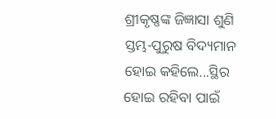ଶ୍ରୀକୃଷ୍ଣଙ୍କ ଜିଜ୍ଞାସା ଶୁଣି ସ୍ତମ୍ଭ-ପୁରୁଷ ବିଦ୍ୟମାନ ହୋଇ କହିଲେ...ସ୍ଥିର ହୋଇ ରହିବା ପାଇଁ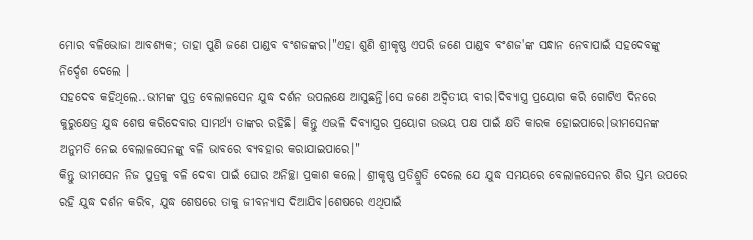ମୋର ବଳିଭୋଜା ଆବଶ୍ୟକ; ତାହା ପୁଣି ଜଣେ ପାଣ୍ଡବ ବଂଶଜଙ୍କର।"ଏହା ଶୁଣି ଶ୍ରୀକୃଷ୍ଣ ଏପରି ଜଣେ ପାଣ୍ଡବ ବଂଶଜ'ଙ୍କ ସନ୍ଧାନ ନେବାପାଇଁ ସହଦେବଙ୍କୁ ନିର୍ଦ୍ଦେଶ ଦେଲେ ।
ସହଦେବ କହିଥିଲେ..ଭୀମଙ୍କ ପୁତ୍ର ବେଲାଳସେନ ଯୁଦ୍ଧ ଦର୍ଶନ ଉପଲକ୍ଷେ ଆସୁଛନ୍ତି।ସେ ଜଣେ ଅଦ୍ୱିତୀୟ ବୀର।ଦିବ୍ୟାସ୍ତ୍ର ପ୍ରୟୋଗ କରି ଗୋଟିଏ ଦିନରେ କୁରୁକ୍ଷେତ୍ର ଯୁଦ୍ଧ ଶେଷ କରିଦେବାର ସାମର୍ଥ୍ୟ ତାଙ୍କର ରହିଛି। କିନ୍ତୁ ଏଭଳି ଦିବ୍ୟାସ୍ତ୍ରର ପ୍ରୟୋଗ ଉଭୟ ପକ୍ଷ ପାଇଁ କ୍ଷତି କାରକ ହୋଇପାରେ।ଭୀମସେନଙ୍କ ଅନୁମତି ନେଇ ବେଲାଳସେନଙ୍କୁ ବଳି ଭାବରେ ବ୍ୟବହାର କରାଯାଇପାରେ।"
କିନ୍ତୁ ଭୀମସେନ ନିଜ ପୁତ୍ରକୁ ବଳି ଦେବା ପାଇଁ ଘୋର ଅନିଚ୍ଛା ପ୍ରକାଶ କଲେ। ଶ୍ରୀକୃଷ୍ଣ ପ୍ରତିଶ୍ରୁତି ଦେଲେ ଯେ ଯୁଦ୍ଧ ସମୟରେ ବେଲାଳସେନର ଶିର ସ୍ତମ୍ଭ ଉପରେ ରହି ଯୁଦ୍ଧ ଦର୍ଶନ କରିବ, ଯୁଦ୍ଧ ଶେଷରେ ତାକୁ ଜୀବନ୍ୟାସ ଦିଆଯିବ।ଶେଷରେ ଏଥିପାଇଁ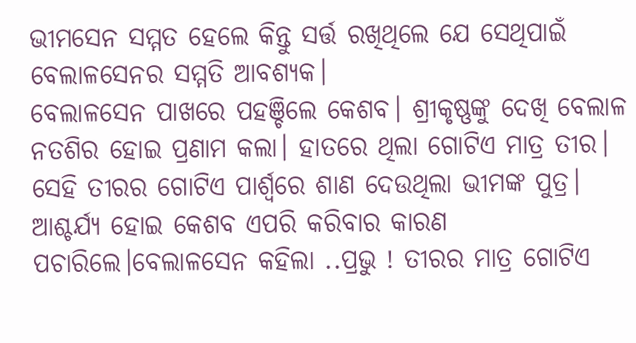ଭୀମସେନ ସମ୍ମତ ହେଲେ କିନ୍ତୁ ସର୍ତ୍ତ ରଖିଥିଲେ ଯେ ସେଥିପାଇଁ ବେଲାଳସେନର ସମ୍ମତି ଆବଶ୍ୟକ।
ବେଲାଳସେନ ପାଖରେ ପହଞ୍ଚିଲେ କେଶବ। ଶ୍ରୀକୃଷ୍ଣଙ୍କୁ ଦେଖି ବେଲାଳ ନତଶିର ହୋଇ ପ୍ରଣାମ କଲା। ହାତରେ ଥିଲା ଗୋଟିଏ ମାତ୍ର ତୀର। ସେହି ତୀରର ଗୋଟିଏ ପାର୍ଶ୍ବରେ ଶାଣ ଦେଉଥିଲା ଭୀମଙ୍କ ପୁତ୍ର। ଆଶ୍ଚର୍ଯ୍ୟ ହୋଇ କେଶବ ଏପରି କରିବାର କାରଣ ପଚାରିଲେ।ବେଲାଳସେନ କହିଲା ..ପ୍ରଭୁ ! ତୀରର ମାତ୍ର ଗୋଟିଏ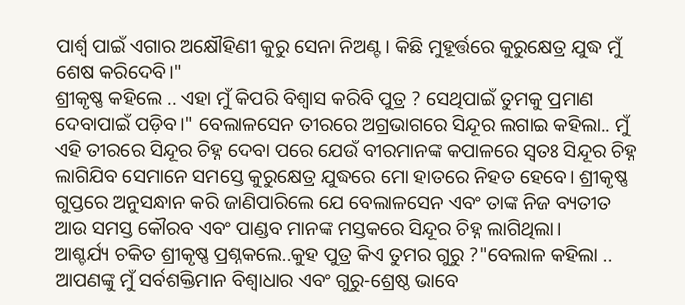ପାର୍ଶ୍ବ ପାଇଁ ଏଗାର ଅକ୍ଷୌହିଣୀ କୁରୁ ସେନା ନିଅଣ୍ଟ। କିଛି ମୁହୂର୍ତ୍ତରେ କୁରୁକ୍ଷେତ୍ର ଯୁଦ୍ଧ ମୁଁ ଶେଷ କରିଦେବି।"
ଶ୍ରୀକୃଷ୍ଣ କହିଲେ .. ଏହା ମୁଁ କିପରି ବିଶ୍ବାସ କରିବି ପୁତ୍ର ? ସେଥିପାଇଁ ତୁମକୁ ପ୍ରମାଣ ଦେବାପାଇଁ ପଡ଼ିବ।" ବେଲାଳସେନ ତୀରରେ ଅଗ୍ରଭାଗରେ ସିନ୍ଦୂର ଲଗାଇ କହିଲା.. ମୁଁ ଏହି ତୀରରେ ସିନ୍ଦୂର ଚିହ୍ନ ଦେବା ପରେ ଯେଉଁ ବୀରମାନଙ୍କ କପାଳରେ ସ୍ବତଃ ସିନ୍ଦୂର ଚିହ୍ନ ଲାଗିଯିବ ସେମାନେ ସମସ୍ତେ କୁରୁକ୍ଷେତ୍ର ଯୁଦ୍ଧରେ ମୋ ହାତରେ ନିହତ ହେବେ। ଶ୍ରୀକୃଷ୍ଣ ଗୁପ୍ତରେ ଅନୁସନ୍ଧାନ କରି ଜାଣିପାରିଲେ ଯେ ବେଲାଳସେନ ଏବଂ ତାଙ୍କ ନିଜ ବ୍ୟତୀତ ଆଉ ସମସ୍ତ କୌରବ ଏବଂ ପାଣ୍ଡବ ମାନଙ୍କ ମସ୍ତକରେ ସିନ୍ଦୂର ଚିହ୍ନ ଲାଗିଥିଲା।
ଆଶ୍ଚର୍ଯ୍ୟ ଚକିତ ଶ୍ରୀକୃଷ୍ଣ ପ୍ରଶ୍ନକଲେ..କୁହ ପୁତ୍ର କିଏ ତୁମର ଗୁରୁ ?"ବେଲାଳ କହିଲା .. ଆପଣଙ୍କୁ ମୁଁ ସର୍ବଶକ୍ତିମାନ ବିଶ୍ବାଧାର ଏବଂ ଗୁରୁ-ଶ୍ରେଷ୍ଠ ଭାବେ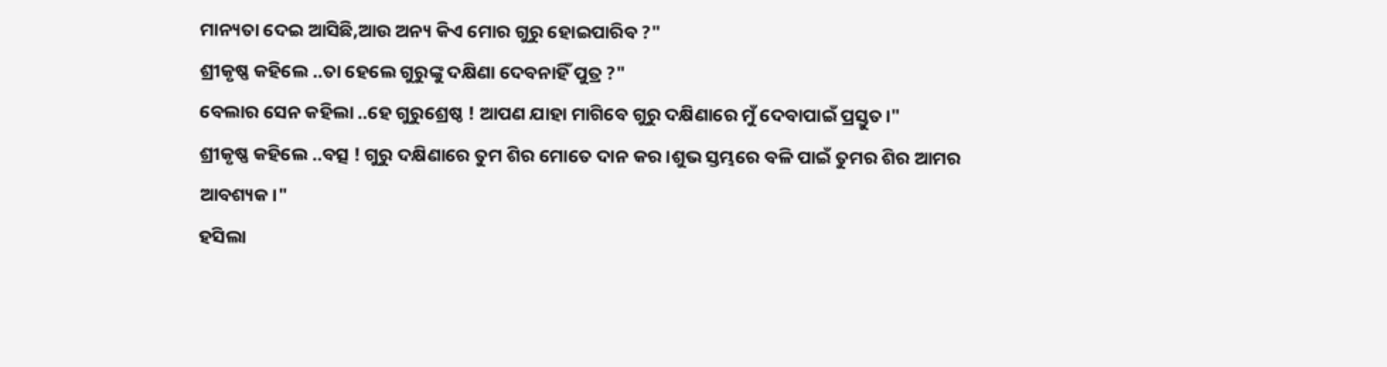ମାନ୍ୟତା ଦେଇ ଆସିଛି,ଆଉ ଅନ୍ୟ କିଏ ମୋର ଗୁରୁ ହୋଇପାରିବ ?"
ଶ୍ରୀକୃଷ୍ଣ କହିଲେ ..ତା ହେଲେ ଗୁରୁଙ୍କୁ ଦକ୍ଷିଣା ଦେବନାହିଁ ପୁତ୍ର ?"
ବେଲାର ସେନ କହିଲା ..ହେ ଗୁରୁଶ୍ରେଷ୍ଠ ! ଆପଣ ଯାହା ମାଗିବେ ଗୁରୁ ଦକ୍ଷିଣାରେ ମୁଁ ଦେବାପାଇଁ ପ୍ରସ୍ତୁତ।"
ଶ୍ରୀକୃଷ୍ଣ କହିଲେ ..ବତ୍ସ ! ଗୁରୁ ଦକ୍ଷିଣାରେ ତୁମ ଶିର ମୋତେ ଦାନ କର।ଶୁଭ ସ୍ତମ୍ଭରେ ବଳି ପାଇଁ ତୁମର ଶିର ଆମର ଆବଶ୍ୟକ।"
ହସିଲା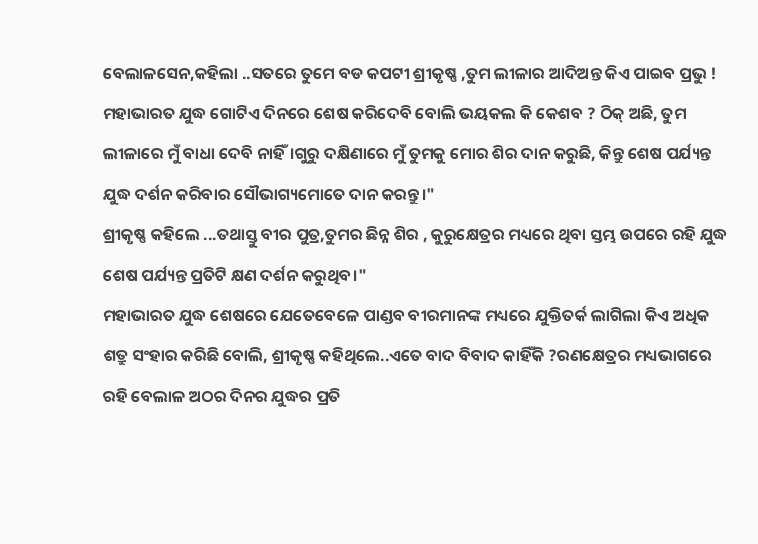ବେଲାଳସେନ,କହିଲା ..ସତରେ ତୁମେ ବଡ କପଟୀ ଶ୍ରୀକୃଷ୍ଣ ,ତୁମ ଲୀଳାର ଆଦିଅନ୍ତ କିଏ ପାଇବ ପ୍ରଭୁ ! ମହାଭାରତ ଯୁଦ୍ଧ ଗୋଟିଏ ଦିନରେ ଶେଷ କରିଦେବି ବୋଲି ଭୟକଲ କି କେଶବ ? ଠିକ୍ ଅଛି, ତୁମ ଲୀଳାରେ ମୁଁ ବାଧା ଦେବି ନାହିଁ।ଗୁରୁ ଦକ୍ଷିଣାରେ ମୁଁ ତୁମକୁ ମୋର ଶିର ଦାନ କରୁଛି, କିନ୍ତୁ ଶେଷ ପର୍ଯ୍ୟନ୍ତ ଯୁଦ୍ଧ ଦର୍ଶନ କରିବାର ସୌଭାଗ୍ୟମୋତେ ଦାନ କରନ୍ତୁ।"
ଶ୍ରୀକୃଷ୍ଣ କହିଲେ ...ତଥାସ୍ତୁ ବୀର ପୁତ୍ର,ତୁମର ଛିନ୍ନ ଶିର , କୁରୁକ୍ଷେତ୍ରର ମଧ୍ୟରେ ଥିବା ସ୍ତମ୍ଭ ଉପରେ ରହି ଯୁଦ୍ଧ ଶେଷ ପର୍ଯ୍ୟନ୍ତ ପ୍ରତିଟି କ୍ଷଣ ଦର୍ଶନ କରୁଥିବ।"
ମହାଭାରତ ଯୁଦ୍ଧ ଶେଷରେ ଯେତେବେଳେ ପାଣ୍ଡବ ବୀରମାନଙ୍କ ମଧ୍ୟରେ ଯୁକ୍ତିତର୍କ ଲାଗିଲା କିଏ ଅଧିକ ଶତ୍ରୁ ସଂହାର କରିଛି ବୋଲି, ଶ୍ରୀକୃଷ୍ଣ କହିଥିଲେ..ଏତେ ବାଦ ବିବାଦ କାହିଁକି ?ରଣକ୍ଷେତ୍ରର ମଧ୍ୟଭାଗରେ ରହି ବେଲାଳ ଅଠର ଦିନର ଯୁଦ୍ଧର ପ୍ରତି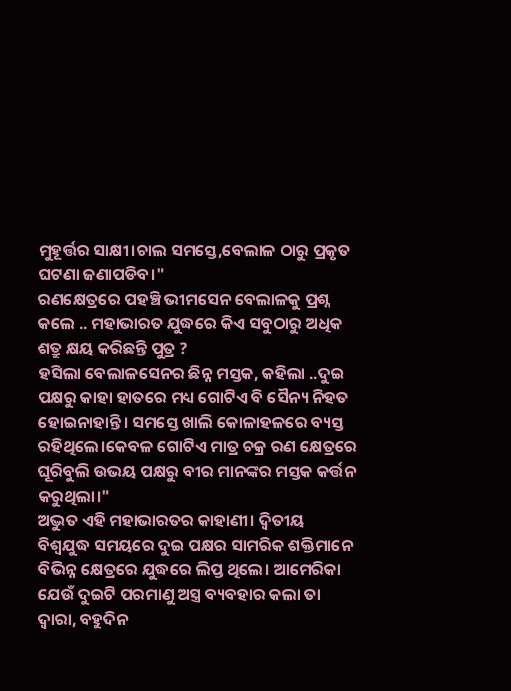ମୁହୂର୍ତ୍ତର ସାକ୍ଷୀ।ଚାଲ ସମସ୍ତେ,ବେଲାଳ ଠାରୁ ପ୍ରକୃତ ଘଟଣା ଜଣାପଡିବ।"
ରଣକ୍ଷେତ୍ରରେ ପହଞ୍ଚି ଭୀମସେନ ବେଲାଳକୁ ପ୍ରଶ୍ନ କଲେ .. ମହାଭାରତ ଯୁଦ୍ଧରେ କିଏ ସବୁଠାରୁ ଅଧିକ ଶତ୍ରୁ କ୍ଷୟ କରିଛନ୍ତି ପୁତ୍ର ?
ହସିଲା ବେଲାଳସେନର ଛିନ୍ନ ମସ୍ତକ, କହିଲା ..ଦୁଇ ପକ୍ଷରୁ କାହା ହାତରେ ମଧ୍ୟ ଗୋଟିଏ ବି ସୈନ୍ୟ ନିହତ ହୋଇନାହାନ୍ତି। ସମସ୍ତେ ଖାଲି କୋଳାହଳରେ ବ୍ୟସ୍ତ ରହିଥିଲେ।କେବଳ ଗୋଟିଏ ମାତ୍ର ଚକ୍ର ରଣ କ୍ଷେତ୍ରରେ ଘୂରିବୁଲି ଉଭୟ ପକ୍ଷରୁ ବୀର ମାନଙ୍କର ମସ୍ତକ କର୍ତ୍ତନ କରୁଥିଲା।"
ଅଦ୍ଭୁତ ଏହି ମହାଭାରତର କାହାଣୀ। ଦ୍ବିତୀୟ ବିଶ୍ବଯୁଦ୍ଧ ସମୟରେ ଦୁଇ ପକ୍ଷର ସାମରିକ ଶକ୍ତିମାନେ ବିଭିନ୍ନ କ୍ଷେତ୍ରରେ ଯୁଦ୍ଧରେ ଲିପ୍ତ ଥିଲେ। ଆମେରିକା ଯେଉଁ ଦୁଇଟି ପରମାଣୁ ଅସ୍ତ୍ର ବ୍ୟବହାର କଲା ତା ଦ୍ବାରା, ବହୁଦିନ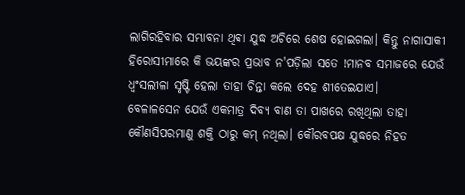ଲାଗିରହିବାର ସମ୍ଭାବନା ଥିଵା ଯୁଦ୍ଧ ଅଚିରେ ଶେଷ ହୋଇଗଲା। କିନ୍ତୁ ନାଗାସାକୀ ହିରୋସୀମାରେ କି ଭୟଙ୍କର ପ୍ରଭାବ ନ'ପଡ଼ିଲା ସତେ !ମାନବ ସମାଜରେ ଯେଉଁ ଧ୍ବଂସଲୀଳା ସୃଷ୍ଟି ହେଲା ତାହା ଚିନ୍ତା କଲେ ଦେହ ଶୀତେଇଯାଏ।
ବେଳାଳସେନ ଯେଉଁ ଏକମାତ୍ର ଦିବ୍ୟ ବାଣ ତା ପାଖରେ ରଖିଥିଲା ତାହା କୌଣସିପରମାଣୁ ଶକ୍ତି ଠାରୁ କମ୍ ନଥିଲା। କୌରବପକ୍ଷ ଯୁଦ୍ଧରେ ନିହତ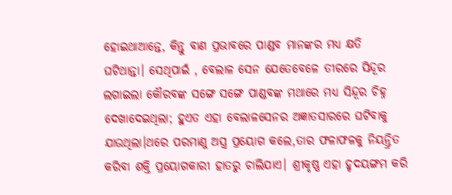ହୋଇଥାଆନ୍ତେ, କିନ୍ତୁ ବାଣ ପ୍ରଭାବରେ ପାଣ୍ଡବ ମାନଙ୍କର ମଧ୍ୟ କ୍ଷତି ଘଟିଥାନ୍ତା। ସେଥିପାଇଁ , ବେଲାଳ ସେନ ଯେତେବେଳେ ତୀରରେ ସିନ୍ଦୂର ଲଗାଇଲା କୌରବଙ୍କ ସଙ୍ଗେ ସଙ୍ଗେ ପାଣ୍ଡବଙ୍କ ମଥାରେ ମଧ୍ୟ ସିନ୍ଦୂର ଚିହ୍ନ ଦେଖାଦେଇଥିଲା; ହୁଏତ ଏହା ବେଲାଳସେନର ଅଜ୍ଞାତସାରରେ ଘଟିବାକୁ ଯାଉଥିଲା।ଥରେ ପରମାଣୁ ଅସ୍ତ୍ର ପ୍ରୟୋଗ କଲେ,ତାର ଫଳାଫଳକୁ ନିୟନ୍ତ୍ରିତ କରିବା ଶକ୍ତି ପ୍ରୟୋଗକାରୀ ହାତରୁ ଚାଲିଯାଏ। ଶ୍ରୀକୃଷ୍ଣ ଏହା ହୃଦୟଙ୍ଗମ କରି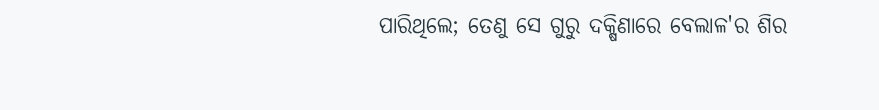ପାରିଥିଲେ; ତେଣୁ ସେ ଗୁରୁ ଦକ୍ଷିଣାରେ ବେଲାଳ'ର ଶିର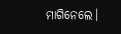ମାଗିନେଲେ।